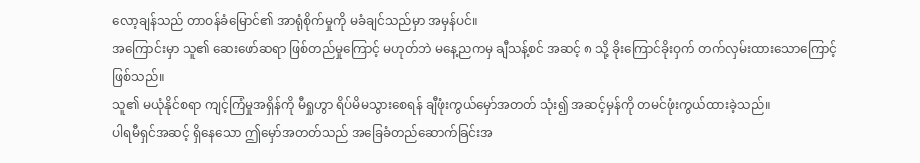လော့ချန်သည် တာဝန်ခံမြောင်၏ အာရုံစိုက်မှုကို မခံချင်သည်မှာ အမှန်ပင်။
အကြောင်းမှာ သူ၏ ဆေးဖော်ဆရာ ဖြစ်တည်မှုကြောင့် မဟုတ်ဘဲ မနေ့ညကမှ ချီသန့်စင် အဆင့် ၈ သို့ ခိုးကြောင်ခိုးဝှက် တက်လှမ်းထားသောကြောင့် ဖြစ်သည်။
သူ၏ မယုံနိုင်စရာ ကျင့်ကြံမှုအရှိန်ကို မီရှုဟွာ ရိပ်မိမသွားစေရန် ချီဖုံးကွယ်မှော်အတတ် သုံး၍ အဆင့်မှန်ကို တမင်ဖုံးကွယ်ထားခဲ့သည်။
ပါရမီရှင်အဆင့် ရှိနေသော ဤမှော်အတတ်သည် အခြေခံတည်ဆောက်ခြင်းအ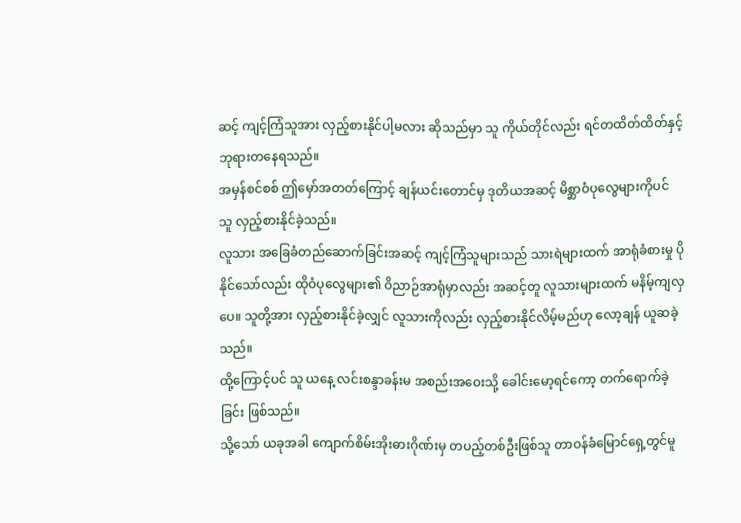ဆင့် ကျင့်ကြံသူအား လှည့်စားနိုင်ပါ့မလား ဆိုသည်မှာ သူ ကိုယ်တိုင်လည်း ရင်တထိတ်ထိတ်နှင့် ဘုရားတနေရသည်။
အမှန်စင်စစ် ဤမှော်အတတ်ကြောင့် ချန်ယင်းတောင်မှ ဒုတိယအဆင့် မိစ္ဆာဝံပုလွေများကိုပင် သူ လှည့်စားနိုင်ခဲ့သည်။
လူသား အခြေခံတည်ဆောက်ခြင်းအဆင့် ကျင့်ကြံသူများသည် သားရဲများထက် အာရုံခံစားမှု ပိုနိုင်သော်လည်း ထိုဝံပုလွေများ၏ ဝိညာဉ်အာရုံမှာလည်း အဆင့်တူ လူသားများထက် မနိမ့်ကျလှပေ။ သူတို့အား လှည့်စားနိုင်ခဲ့လျှင် လူသားကိုလည်း လှည့်စားနိုင်လိမ့်မည်ဟု လော့ချန် ယူဆခဲ့သည်။
ထို့ကြောင့်ပင် သူ ယနေ့ လင်းစန္ဒာခန်းမ အစည်းအဝေးသို့ ခေါင်းမော့ရင်ကော့ တက်ရောက်ခဲ့ခြင်း ဖြစ်သည်။
သို့သော် ယခုအခါ ကျောက်စိမ်းအိုးဓားဂိုဏ်းမှ တပည့်တစ်ဦးဖြစ်သူ တာဝန်ခံမြောင်ရှေ့တွင်မူ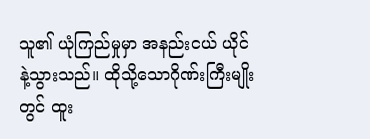သူ၏ ယုံကြည်မှုမှာ အနည်းငယ် ယိုင်နဲ့သွားသည်။ ထိုသို့သောဂိုဏ်းကြီးမျိုးတွင် ထူး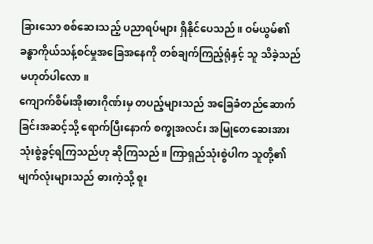ခြားသော စစ်ဆေးသည့် ပညာရပ်များ ရှိနိုင်ပေသည်။ ဝမ်ယွမ်၏ ခန္ဓာကိုယ်သန့်စင်မှုအခြေအနေကို တစ်ချက်ကြည့်ရုံနှင့် သူ သိခဲ့သည် မဟုတ်ပါလော။
ကျောက်စိမ်းအိုးဓားဂိုဏ်းမှ တပည့်များသည် အခြေခံတည်ဆောက်ခြင်းအဆင့်သို့ ရောက်ပြီးနောက် စက္ခုအလင်း အမြုတေဆေးအား သုံးစွဲခွင့်ရကြသည်ဟု ဆိုကြသည်။ ကြာရှည်သုံးစွဲပါက သူတို့၏ မျက်လုံးများသည် ဓားကဲ့သို့ စူး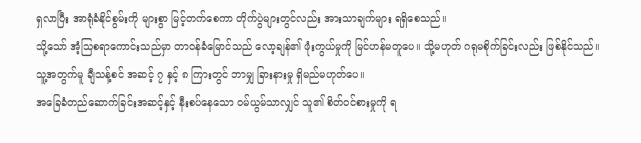ရှလာပြီး အာရုံခံနိုင်စွမ်းကို များစွာ မြင့်တက်စေကာ တိုက်ပွဲများတွင်လည်း အားသာချက်များ ရရှိစေသည်။
သို့သော် အံ့သြစရာကောင်းသည်မှာ တာဝန်ခံမြောင်သည် လော့ချန်၏ ဖုံးကွယ်မှုကို မြင်ဟန်မတူပေ။ သို့မဟုတ် ဂရုမစိုက်ခြင်းလည်း ဖြစ်နိုင်သည်။
သူ့အတွက်မူ ချီသန့်စင် အဆင့် ၇ နှင့် ၈ ကြားတွင် ဘာမျှ ခြားနားမှု ရှိမည်မဟုတ်ပေ။
အခြေခံတည်ဆောက်ခြင်းအဆင့်နှင့် နီးစပ်နေသော ဝမ်ယွမ်သာလျှင် သူ၏ စိတ်ဝင်စားမှုကို ရ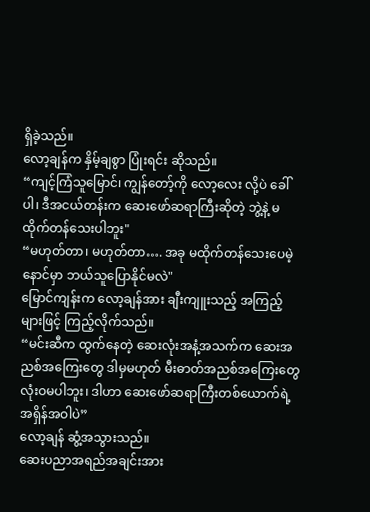ရှိခဲ့သည်။
လော့ချန်က နှိမ့်ချစွာ ပြုံးရင်း ဆိုသည်။
“ကျင့်ကြံသူမြောင်၊ ကျွန်တော့်ကို လော့လေး လို့ပဲ ခေါ်ပါ၊ ဒီအငယ်တန်းက ဆေးဖော်ဆရာကြီးဆိုတဲ့ ဘွဲ့နဲ့ မထိုက်တန်သေးပါဘူး"
“မဟုတ်တာ၊ မဟုတ်တာ…. အခု မထိုက်တန်သေးပေမဲ့ နောင်မှာ ဘယ်သူပြောနိုင်မလဲ"
မြောင်ကျန်းက လော့ချန်အား ချီးကျူးသည့် အကြည့်များဖြင့် ကြည့်လိုက်သည်။
“မင်းဆီက ထွက်နေတဲ့ ဆေးလုံးအနံ့အသက်က ဆေးအညစ်အကြေးတွေ ဒါမှမဟုတ် မီးဓာတ်အညစ်အကြေးတွေ လုံးဝမပါဘူး၊ ဒါဟာ ဆေးဖော်ဆရာကြီးတစ်ယောက်ရဲ့ အရှိန်အဝါပဲ”
လော့ချန် ဆွံ့အသွားသည်။
ဆေးပညာအရည်အချင်းအား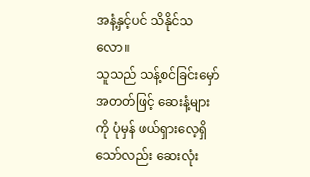အနံ့နှင့်ပင် သိနိုင်သလော။
သူသည် သန့်စင်ခြင်းမှော်အတတ်ဖြင့် ဆေးနံ့များကို ပုံမှန် ဖယ်ရှားလေ့ရှိသော်လည်း ဆေးလုံး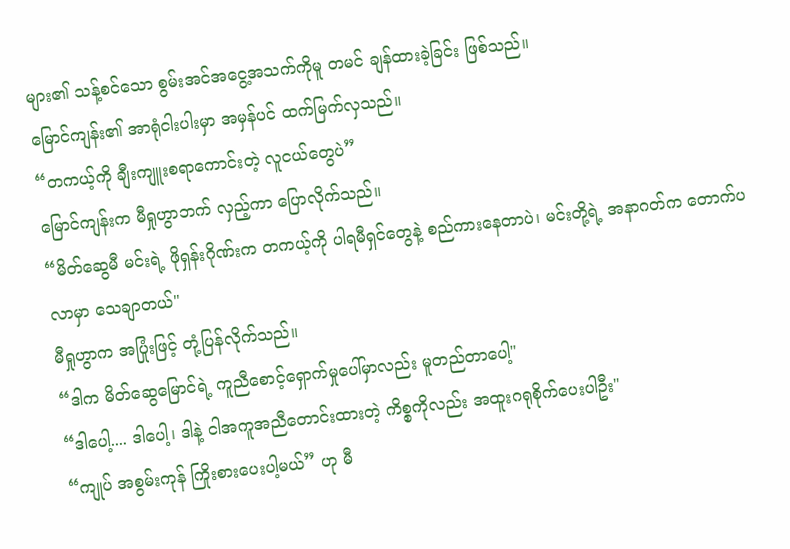များ၏ သန့်စင်သော စွမ်းအင်အငွေ့အသက်ကိုမူ တမင် ချန်ထားခဲ့ခြင်း ဖြစ်သည်။
မြောင်ကျန်း၏ အာရုံငါးပါးမှာ အမှန်ပင် ထက်မြက်လှသည်။
“တကယ့်ကို ချီးကျူးစရာကောင်းတဲ့ လူငယ်တွေပဲ”
မြောင်ကျန်းက မီရှုဟွာဘက် လှည့်ကာ ပြောလိုက်သည်။
“မိတ်ဆွေမီ မင်းရဲ့ ဖိုရှန်းဂိုဏ်းက တကယ့်ကို ပါရမီရှင်တွေနဲ့ စည်ကားနေတာပဲ၊ မင်းတို့ရဲ့ အနာဂတ်က တောက်ပလာမှာ သေချာတယ်"
မီရှုဟွာက အပြုံးဖြင့် တုံ့ပြန်လိုက်သည်။
“ဒါက မိတ်ဆွေမြောင်ရဲ့ ကူညီစောင့်ရှောက်မှုပေါ်မှာလည်း မူတည်တာပေါ့"
“ဒါပေါ့.... ဒါပေါ့၊ ဒါနဲ့ ငါအကူအညီတောင်းထားတဲ့ ကိစ္စကိုလည်း အထူးဂရုစိုက်ပေးပါဦး"
“ကျုပ် အစွမ်းကုန် ကြိုးစားပေးပါ့မယ်” ဟု မီ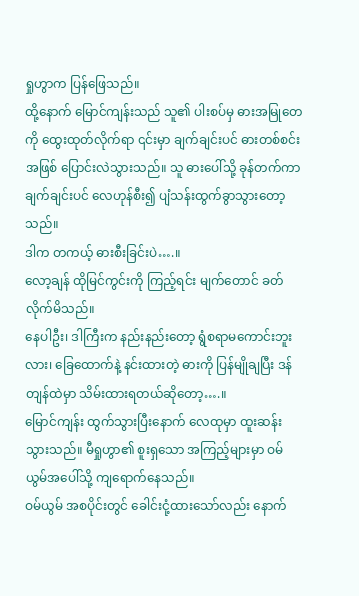ရှုဟွာက ပြန်ဖြေသည်။
ထို့နောက် မြောင်ကျန်းသည် သူ၏ ပါးစပ်မှ ဓားအမြုတေကို ထွေးထုတ်လိုက်ရာ ၎င်းမှာ ချက်ချင်းပင် ဓားတစ်စင်းအဖြစ် ပြောင်းလဲသွားသည်။ သူ ဓားပေါ်သို့ ခုန်တက်ကာ ချက်ချင်းပင် လေဟုန်စီး၍ ပျံသန်းထွက်ခွာသွားတော့သည်။
ဒါက တကယ့် ဓားစီးခြင်းပဲ….။
လော့ချန် ထိုမြင်ကွင်းကို ကြည့်ရင်း မျက်တောင် ခတ်လိုက်မိသည်။
နေပါဦး၊ ဒါကြီးက နည်းနည်းတော့ ရွံစရာမကောင်းဘူးလား၊ ခြေထောက်နဲ့ နင်းထားတဲ့ ဓားကို ပြန်မျိုချပြီး ဒန်တျန်ထဲမှာ သိမ်းထားရတယ်ဆိုတော့….။
မြောင်ကျန်း ထွက်သွားပြီးနောက် လေထုမှာ ထူးဆန်းသွားသည်။ မီရှုဟွာ၏ စူးရှသော အကြည့်များမှာ ဝမ်ယွမ်အပေါ်သို့ ကျရောက်နေသည်။
ဝမ်ယွမ် အစပိုင်းတွင် ခေါင်းငုံ့ထားသော်လည်း နောက်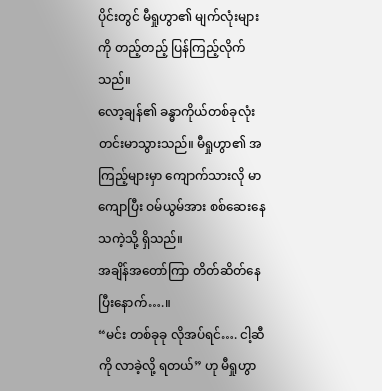ပိုင်းတွင် မီရှုဟွာ၏ မျက်လုံးများကို တည့်တည့် ပြန်ကြည့်လိုက်သည်။
လော့ချန်၏ ခန္ဓာကိုယ်တစ်ခုလုံး တင်းမာသွားသည်။ မီရှုဟွာ၏ အကြည့်များမှာ ကျောက်သားလို မာကျောပြီး ဝမ်ယွမ်အား စစ်ဆေးနေသကဲ့သို့ ရှိသည်။
အချိန်အတော်ကြာ တိတ်ဆိတ်နေပြီးနောက်….။
“မင်း တစ်ခုခု လိုအပ်ရင်…. ငါ့ဆီကို လာခဲ့လို့ ရတယ်” ဟု မီရှုဟွာ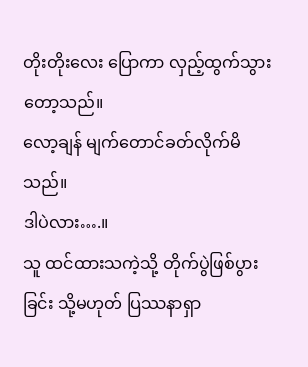တိုးတိုးလေး ပြောကာ လှည့်ထွက်သွားတော့သည်။
လော့ချန် မျက်တောင်ခတ်လိုက်မိသည်။
ဒါပဲလား….။
သူ ထင်ထားသကဲ့သို့ တိုက်ပွဲဖြစ်ပွားခြင်း သို့မဟုတ် ပြဿနာရှာ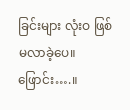ခြင်းများ လုံးဝ ဖြစ်မလာခဲ့ပေ။
ဖြောင်း….။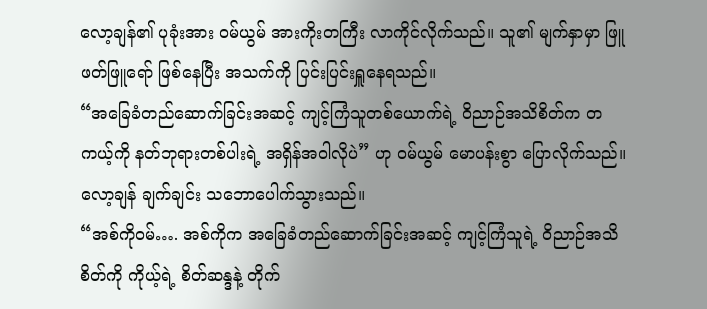လော့ချန်၏ ပုခုံးအား ဝမ်ယွမ် အားကိုးတကြီး လာကိုင်လိုက်သည်။ သူ၏ မျက်နှာမှာ ဖြူဖတ်ဖြူရော် ဖြစ်နေပြီး အသက်ကို ပြင်းပြင်းရှူနေရသည်။
“အခြေခံတည်ဆောက်ခြင်းအဆင့် ကျင့်ကြံသူတစ်ယောက်ရဲ့ ဝိညာဉ်အသိစိတ်က တကယ့်ကို နတ်ဘုရားတစ်ပါးရဲ့ အရှိန်အဝါလိုပဲ” ဟု ဝမ်ယွမ် မောပန်းစွာ ပြောလိုက်သည်။
လော့ချန် ချက်ချင်း သဘောပေါက်သွားသည်။
“အစ်ကိုဝမ်…. အစ်ကိုက အခြေခံတည်ဆောက်ခြင်းအဆင့် ကျင့်ကြံသူရဲ့ ဝိညာဉ်အသိစိတ်ကို ကိုယ့်ရဲ့ စိတ်ဆန္ဒနဲ့ တိုက်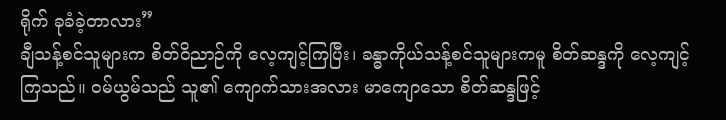ရိုက် ခုခံခဲ့တာလား”
ချီသန့်စင်သူများက စိတ်ဝိညာဉ်ကို လေ့ကျင့်ကြပြီး၊ ခန္ဓာကိုယ်သန့်စင်သူများကမူ စိတ်ဆန္ဒကို လေ့ကျင့်ကြသည်။ ဝမ်ယွမ်သည် သူ၏ ကျောက်သားအလား မာကျောသော စိတ်ဆန္ဒဖြင့်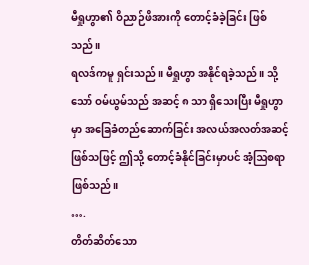မီရှုဟွာ၏ ဝိညာဉ်ဖိအားကို တောင့်ခံခဲ့ခြင်း ဖြစ်သည်။
ရလဒ်ကမူ ရှင်းသည်။ မီရှုဟွာ အနိုင်ရခဲ့သည်။ သို့သော် ဝမ်ယွမ်သည် အဆင့် ၈ သာ ရှိသေးပြီး မီရှုဟွာမှာ အခြေခံတည်ဆောက်ခြင်း အလယ်အလတ်အဆင့် ဖြစ်သဖြင့် ဤသို့ တောင့်ခံနိုင်ခြင်းမှာပင် အံ့ဩစရာ ဖြစ်သည်။
….
တိတ်ဆိတ်သော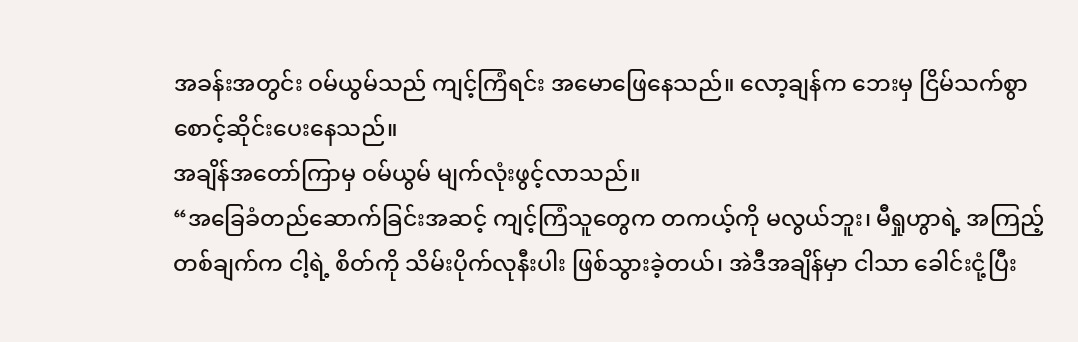အခန်းအတွင်း ဝမ်ယွမ်သည် ကျင့်ကြံရင်း အမောဖြေနေသည်။ လော့ချန်က ဘေးမှ ငြိမ်သက်စွာ စောင့်ဆိုင်းပေးနေသည်။
အချိန်အတော်ကြာမှ ဝမ်ယွမ် မျက်လုံးဖွင့်လာသည်။
“အခြေခံတည်ဆောက်ခြင်းအဆင့် ကျင့်ကြံသူတွေက တကယ့်ကို မလွယ်ဘူး၊ မီရှုဟွာရဲ့ အကြည့်တစ်ချက်က ငါ့ရဲ့ စိတ်ကို သိမ်းပိုက်လုနီးပါး ဖြစ်သွားခဲ့တယ်၊ အဲဒီအချိန်မှာ ငါသာ ခေါင်းငုံ့ပြီး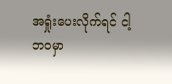အရှုံးပေးလိုက်ရင် ငါ့ဘဝမှာ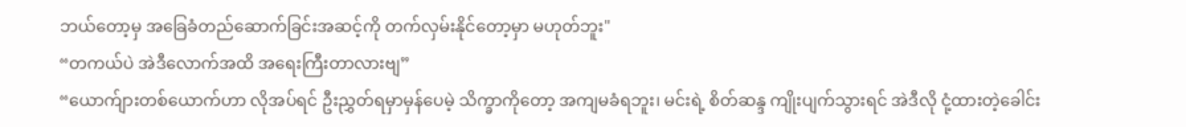ဘယ်တော့မှ အခြေခံတည်ဆောက်ခြင်းအဆင့်ကို တက်လှမ်းနိုင်တော့မှာ မဟုတ်ဘူး"
“တကယ်ပဲ အဲဒီလောက်အထိ အရေးကြီးတာလားဗျ”
“ယောက်ျားတစ်ယောက်ဟာ လိုအပ်ရင် ဦးညွှတ်ရမှာမှန်ပေမဲ့ သိက္ခာကိုတော့ အကျမခံရဘူး၊ မင်းရဲ့ စိတ်ဆန္ဒ ကျိုးပျက်သွားရင် အဲဒီလို ငုံ့ထားတဲ့ခေါင်း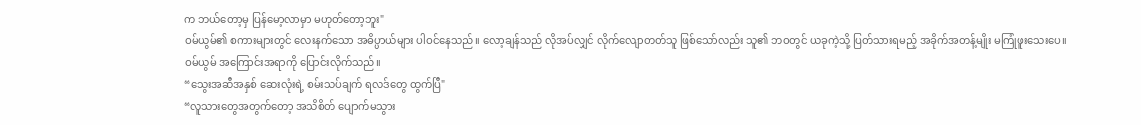က ဘယ်တော့မှ ပြန်မော့လာမှာ မဟုတ်တော့ဘူး"
ဝမ်ယွမ်၏ စကားများတွင် လေးနက်သော အဓိပ္ပာယ်များ ပါဝင်နေသည်။ လော့ချန်သည် လိုအပ်လျှင် လိုက်လျောတတ်သူ ဖြစ်သော်လည်း သူ၏ ဘဝတွင် ယခုကဲ့သို့ ပြတ်သားရမည့် အခိုက်အတန့်မျိုး မကြုံဖူးသေးပေ။
ဝမ်ယွမ် အကြောင်းအရာကို ပြောင်းလိုက်သည်။
“သွေးအဆီအနှစ် ဆေးလုံးရဲ့ စမ်းသပ်ချက် ရလဒ်တွေ ထွက်ပြီ"
“လူသားတွေအတွက်တော့ အသိစိတ် ပျောက်မသွား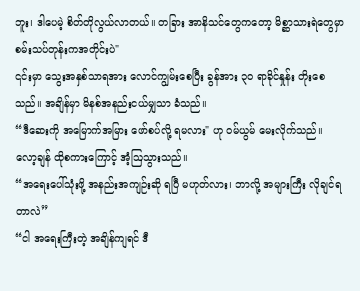ဘူး၊ ဒါပေမဲ့ စိတ်တိုလွယ်လာတယ်။ တခြား အာနိသင်တွေကတော့ မိစ္ဆာသားရဲတွေမှာ စမ်းသပ်တုန်းကအတိုင်းပဲ"
၎င်းမှာ သွေးအနှစ်သာရအား လောင်ကျွမ်းစေပြီး ခွန်အား ၃၀ ရာခိုင်နှုန်း တိုးစေသည်။ အချိန်မှာ မိနစ်အနည်းငယ်မျှသာ ခံသည်။
“ဒီဆေးကို အမြောက်အမြား ဖော်စပ်လို့ ရမလား" ဟု ဝမ်ယွမ် မေးလိုက်သည်။
လော့ချန် ထိုစကားကြောင့် အံ့ဩသွားသည်။
“အရေးပေါ်သုံးဖို့ အနည်းအကျဉ်းဆို ရပြီ မဟုတ်လား၊ ဘာလို့ အများကြီး လိုချင်ရတာလဲ”
“ငါ အရေးကြီးတဲ့ အချိန်ကျရင် ဒီ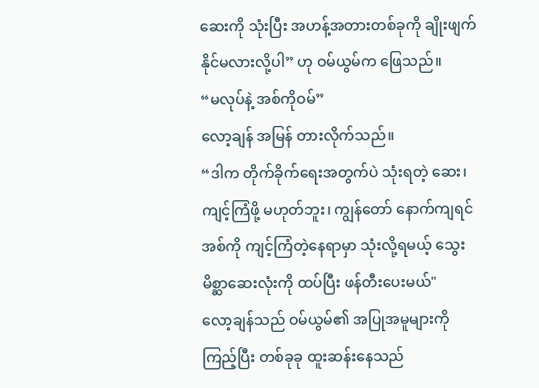ဆေးကို သုံးပြီး အဟန့်အတားတစ်ခုကို ချိုးဖျက်နိုင်မလားလို့ပါ” ဟု ဝမ်ယွမ်က ဖြေသည်။
“မလုပ်နဲ့ အစ်ကိုဝမ်”
လော့ချန် အမြန် တားလိုက်သည်။
“ဒါက တိုက်ခိုက်ရေးအတွက်ပဲ သုံးရတဲ့ ဆေး၊ ကျင့်ကြံဖို့ မဟုတ်ဘူး၊ ကျွန်တော် နောက်ကျရင် အစ်ကို ကျင့်ကြံတဲ့နေရာမှာ သုံးလို့ရမယ့် သွေးမိစ္ဆာဆေးလုံးကို ထပ်ပြီး ဖန်တီးပေးမယ်"
လော့ချန်သည် ဝမ်ယွမ်၏ အပြုအမူများကို ကြည့်ပြီး တစ်ခုခု ထူးဆန်းနေသည်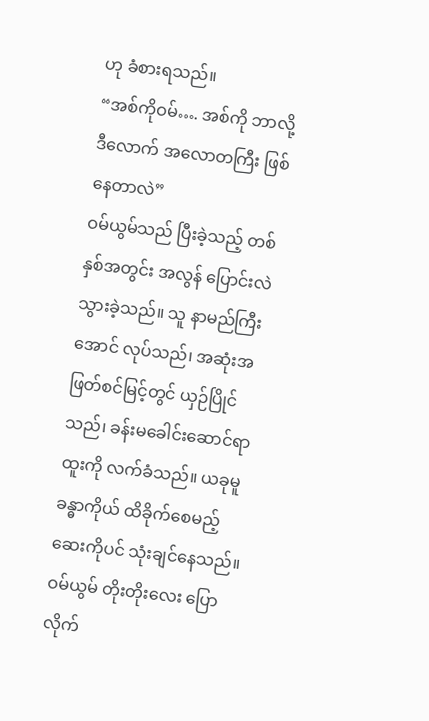ဟု ခံစားရသည်။
“အစ်ကိုဝမ်…. အစ်ကို ဘာလို့ ဒီလောက် အလောတကြီး ဖြစ်နေတာလဲ”
ဝမ်ယွမ်သည် ပြီးခဲ့သည့် တစ်နှစ်အတွင်း အလွန် ပြောင်းလဲသွားခဲ့သည်။ သူ နာမည်ကြီးအောင် လုပ်သည်၊ အဆုံးအဖြတ်စင်မြင့်တွင် ယှဉ်ပြိုင်သည်၊ ခန်းမခေါင်းဆောင်ရာထူးကို လက်ခံသည်။ ယခုမူ ခန္ဓာကိုယ် ထိခိုက်စေမည့် ဆေးကိုပင် သုံးချင်နေသည်။
ဝမ်ယွမ် တိုးတိုးလေး ပြောလိုက်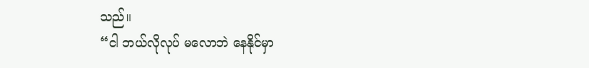သည်။
“ငါ ဘယ်လိုလုပ် မလောဘဲ နေနိုင်မှာ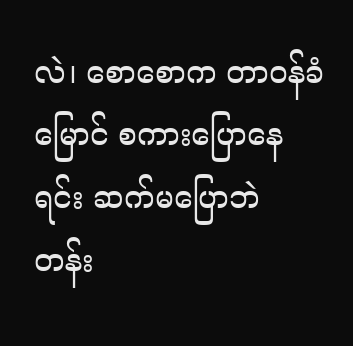လဲ၊ စောစောက တာဝန်ခံမြောင် စကားပြောနေရင်း ဆက်မပြောဘဲ တန်း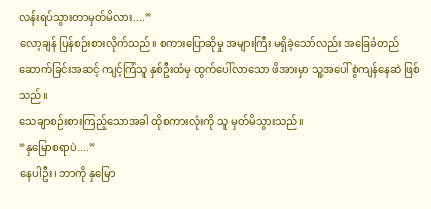လန်းရပ်သွားတာမှတ်မိလား....”
လော့ချန် ပြန်စဉ်းစားလိုက်သည်။ စကားပြောဆိုမှု အများကြီး မရှိခဲ့သော်လည်း အခြေခံတည်ဆောက်ခြင်းအဆင့် ကျင့်ကြံသူ နှစ်ဦးထံမှ ထွက်ပေါ်လာသော ဖိအားမှာ သူ့အပေါ် စွဲကျန်နေဆဲ ဖြစ်သည်။
သေချာစဉ်းစားကြည့်သောအခါ ထိုစကားလုံးကို သူ မှတ်မိသွားသည်။
“နှမြောစရာပဲ....”
နေပါဦး၊ ဘာကို နှမြော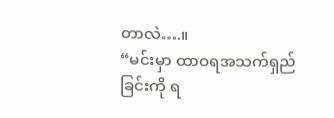တာလဲ….။
“မင်းမှာ ထာဝရအသက်ရှည်ခြင်းကို ရ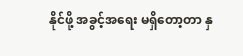နိုင်ဖို့ အခွင့်အရေး မရှိတော့တာ နှ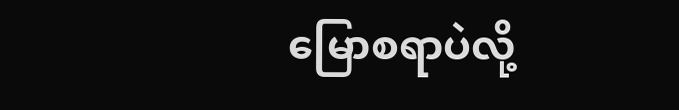မြောစရာပဲလို့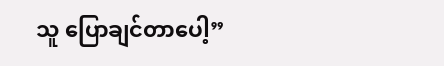သူ ပြောချင်တာပေါ့”